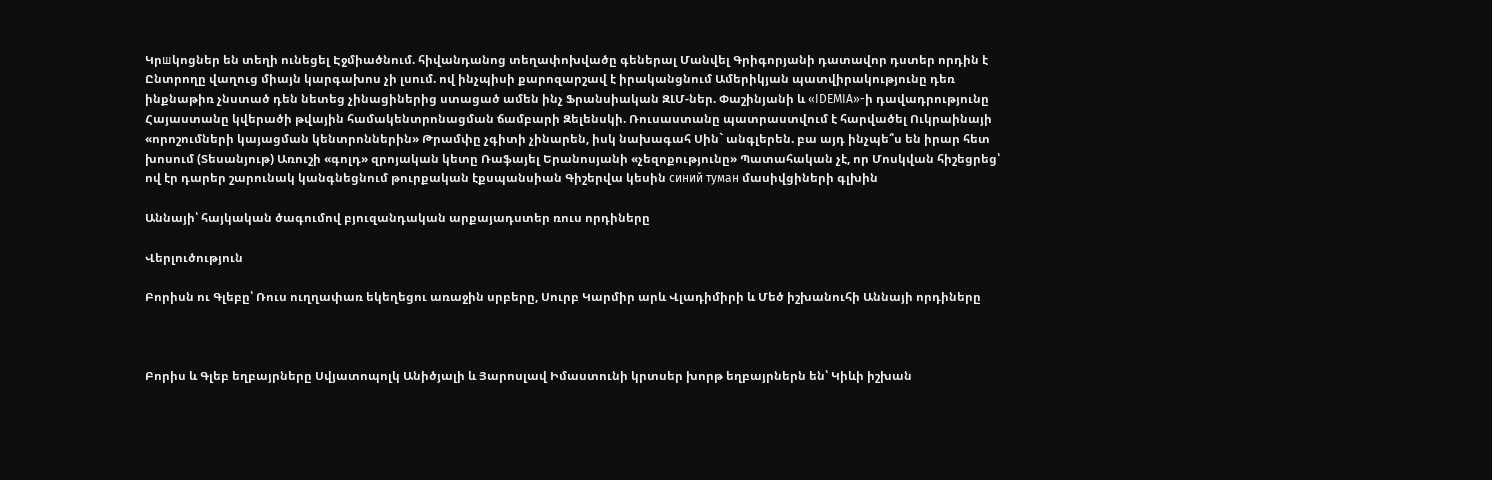Կրшկոցներ են տեղի ունեցել Էջմիածնում. հիվանդանոց տեղափոխվածը գեներալ Մանվել Գրիգորյանի դատավոր դստեր որդին է Ընտրողը վաղուց միայն կարգախոս չի լսում. ով ինչպիսի քարոզարշավ է իրականցնում Ամերիկյան պատվիրակությունը դեռ ինքնաթիռ չնստած դեն նետեց չինացիներից ստացած ամեն ինչ Ֆրանսիական ԶԼՄ-ներ. Փաշինյանի և «IDEMIA»-ի դավադրությունը Հայաստանը կվերածի թվային համակենտրոնացման ճամբարի Զելենսկի. Ռուսաստանը պատրաստվում է հարվածել Ուկրաինայի «որոշումների կայացման կենտրոններին» Թրամփը չգիտի չինարեն, իսկ նախագահ Սին` անգլերեն. բա այդ ինչպե՞ս են իրար հետ խոսում (Տեսանյութ) Առուշի «գոլդ» զրոյական կետը Ռաֆայել Երանոսյանի «չեզոքությունը» Պատահական չէ, որ Մոսկվան հիշեցրեց՝ ով էր դարեր շարունակ կանգնեցնում թուրքական էքսպանսիան Գիշերվա կեսին синий туман մասիվցիների գլխին

Աննայի՝ հայկական ծագումով բյուզանդական արքայադստեր ռուս որդիները

Վերլուծություն

Բորիսն ու Գլեբը՝ Ռուս ուղղափառ եկեղեցու առաջին սրբերը, Սուրբ Կարմիր արև Վլադիմիրի և Մեծ իշխանուհի Աննայի որդիները



Բորիս և Գլեբ եղբայրները Սվյատոպոլկ Անիծյալի և Յարոսլավ Իմաստունի կրտսեր խորթ եղբայրներն են՝ Կիևի իշխան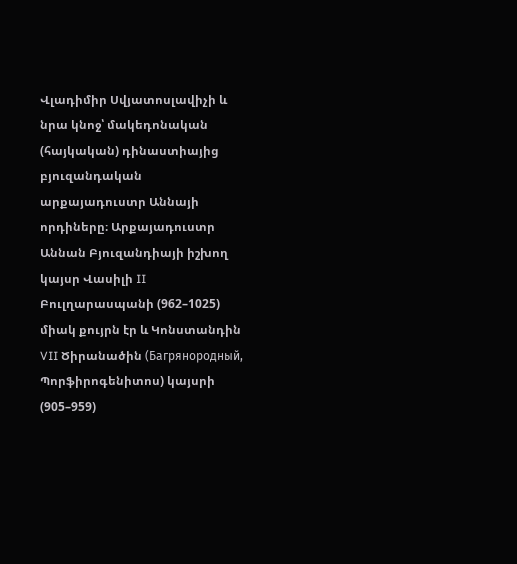Վլադիմիր Սվյատոսլավիչի և նրա կնոջ՝ մակեդոնական (հայկական) դինաստիայից բյուզանդական արքայադուստր Աննայի որդիները։ Արքայադուստր Աննան Բյուզանդիայի իշխող կայսր Վասիլի II Բուլղարասպանի (962–1025) միակ քույրն էր և Կոնստանդին VII Ծիրանածին (Багрянородный, Պորֆիրոգենիտոս) կայսրի (905–959)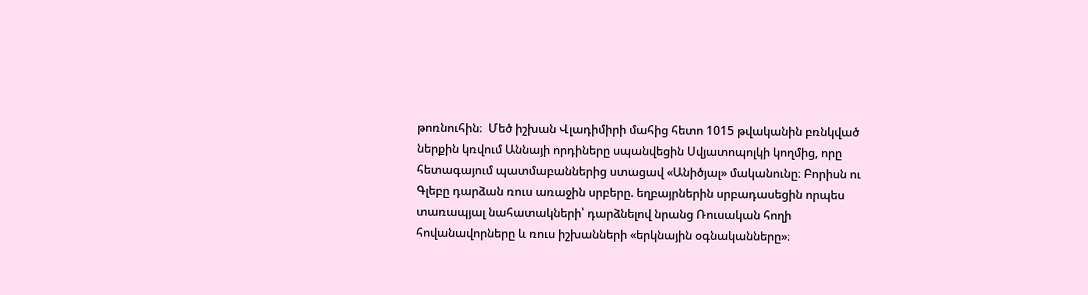թոռնուհին։  Մեծ իշխան Վլադիմիրի մահից հետո 1015 թվականին բռնկված ներքին կռվում Աննայի որդիները սպանվեցին Սվյատոպոլկի կողմից, որը հետագայում պատմաբաններից ստացավ «Անիծյալ» մականունը։ Բորիսն ու Գլեբը դարձան ռուս առաջին սրբերը. եղբայրներին սրբադասեցին որպես տառապյալ նահատակների՝ դարձնելով նրանց Ռուսական հողի հովանավորները և ռուս իշխանների «երկնային օգնականները»։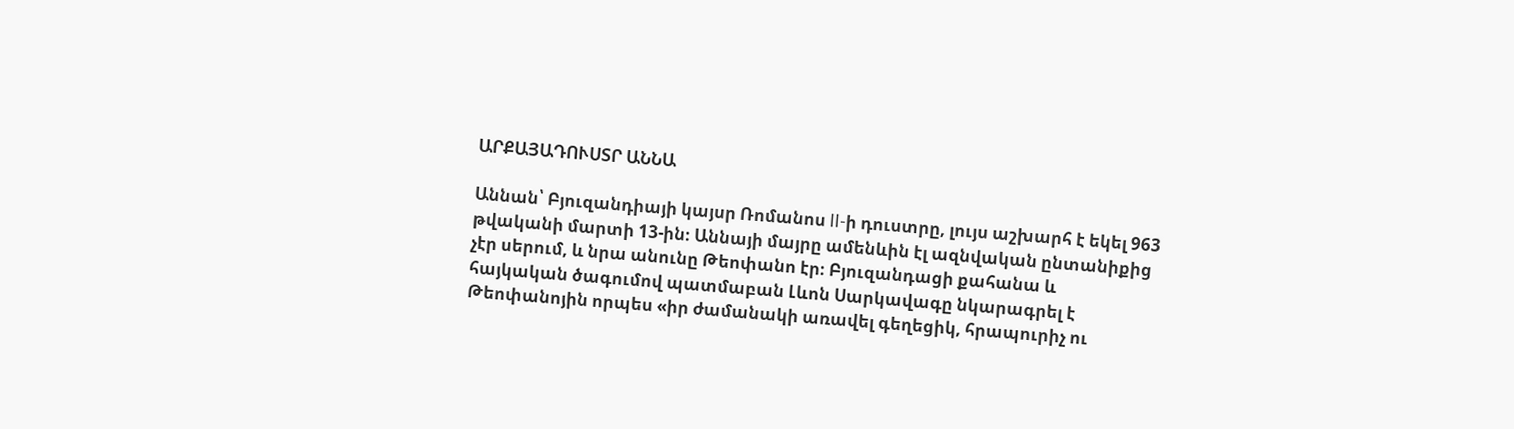ԱՐՔԱՅԱԴՈՒՍՏՐ ԱՆՆԱ

Աննան՝ Բյուզանդիայի կայսր Ռոմանոս II-ի դուստրը, լույս աշխարհ է եկել 963 թվականի մարտի 13-ին։ Աննայի մայրը ամենևին էլ ազնվական ընտանիքից չէր սերում, և նրա անունը Թեոփանո էր։ Բյուզանդացի քահանա և հայկական ծագումով պատմաբան Լևոն Սարկավագը նկարագրել է Թեոփանոյին որպես «իր ժամանակի առավել գեղեցիկ, հրապուրիչ ու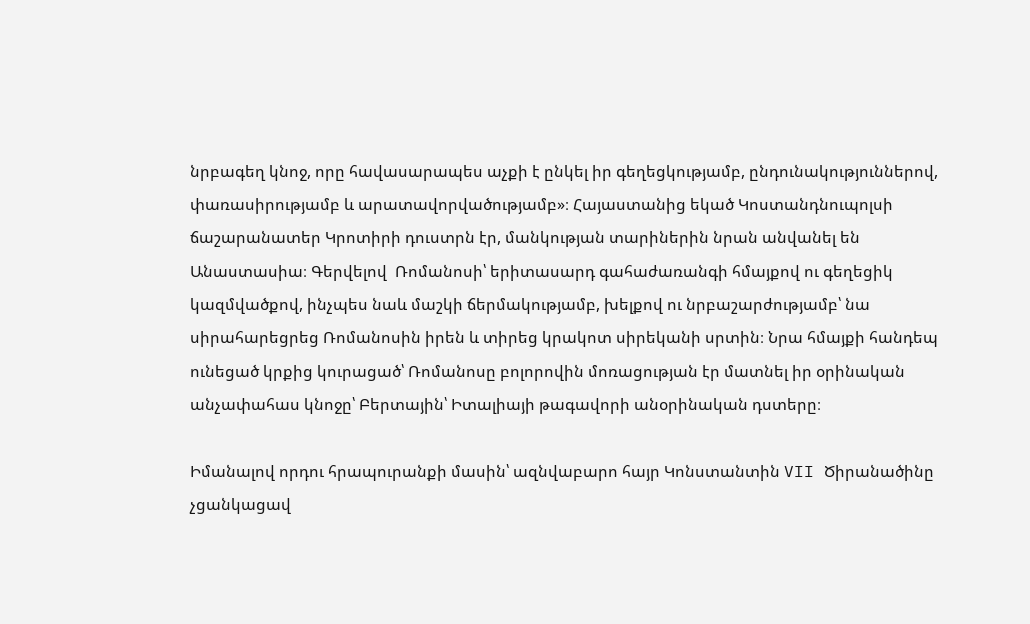նրբագեղ կնոջ, որը հավասարապես աչքի է ընկել իր գեղեցկությամբ, ընդունակություններով, փառասիրությամբ և արատավորվածությամբ»։ Հայաստանից եկած Կոստանդնուպոլսի ճաշարանատեր Կրոտիրի դուստրն էր, մանկության տարիներին նրան անվանել են Անաստասիա։ Գերվելով  Ռոմանոսի՝ երիտասարդ գահաժառանգի հմայքով ու գեղեցիկ կազմվածքով, ինչպես նաև մաշկի ճերմակությամբ, խելքով ու նրբաշարժությամբ՝ նա սիրահարեցրեց Ռոմանոսին իրեն և տիրեց կրակոտ սիրեկանի սրտին։ Նրա հմայքի հանդեպ ունեցած կրքից կուրացած՝ Ռոմանոսը բոլորովին մոռացության էր մատնել իր օրինական անչափահաս կնոջը՝ Բերտային՝ Իտալիայի թագավորի անօրինական դստերը։

Իմանալով որդու հրապուրանքի մասին՝ ազնվաբարո հայր Կոնստանտին VII Ծիրանածինը չցանկացավ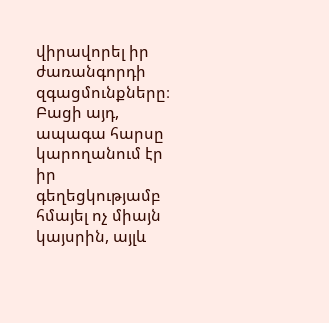վիրավորել իր ժառանգորդի զգացմունքները։ Բացի այդ, ապագա հարսը կարողանում էր իր գեղեցկությամբ հմայել ոչ միայն կայսրին, այլև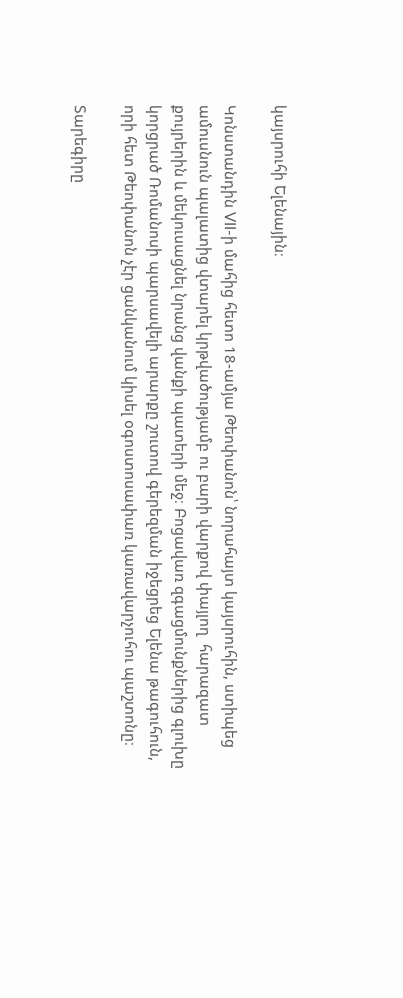կայսրուհի Ելենային։

Կոնստանդին VII-ի մահից հետո 18-ամյա Թեոփանոն՝ նորահայտ կայսրուհին, ստիպեց ամուսնուն պալատից վտարել կրթվածությամբ ու բարի վարքով փայլող  հարազատ քույրերին և մեկուսացնել նրանց վանքի պատերի մեջ։ Բոցավառ զգացմունքներից գլուխը կորցրած Ռոմանոսի պարսավելի արարքը շուտով գերեզման իջեցրեց Ելենա թագուհուն, որի հետ Թեոփանոն չէր ցանկանում կիսել օգոստոսափառ կառավարչուհու պաշտոնը։

Տարեգիրը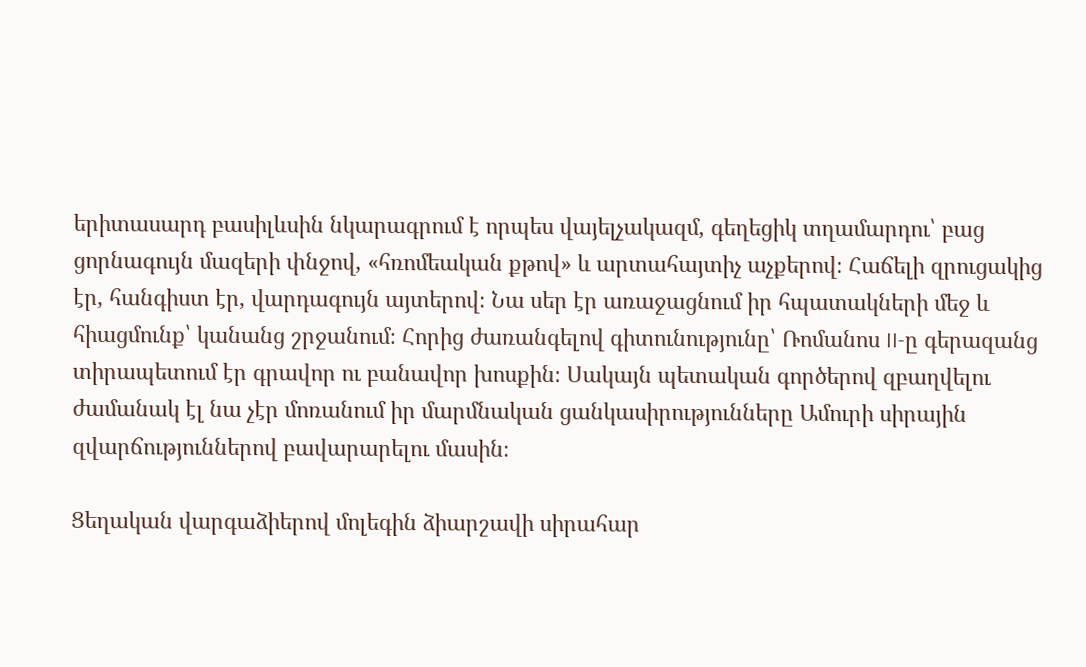երիտասարդ բասիլևսին նկարագրում է որպես վայելչակազմ, գեղեցիկ տղամարդու՝ բաց ցորնագույն մազերի փնջով, «հռոմեական քթով» և արտահայտիչ աչքերով։ Հաճելի զրուցակից էր, հանգիստ էր, վարդագույն այտերով։ Նա սեր էր առաջացնում իր հպատակների մեջ և հիացմունք՝ կանանց շրջանում։ Հորից ժառանգելով գիտունությունը՝ Ռոմանոս II-ը գերազանց տիրապետում էր գրավոր ու բանավոր խոսքին։ Սակայն պետական գործերով զբաղվելու ժամանակ էլ նա չէր մոռանում իր մարմնական ցանկասիրությունները Ամուրի սիրային զվարճություններով բավարարելու մասին։

Ցեղական վարգաձիերով մոլեգին ձիարշավի սիրահար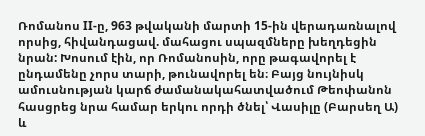Ռոմանոս II-ը, 963 թվականի մարտի 15-ին վերադառնալով որսից, հիվանդացավ. մահացու սպազմները խեղդեցին նրան: Խոսում էին, որ Ռոմանոսին, որը թագավորել է ընդամենը չորս տարի, թունավորել են։ Բայց նույնիսկ ամուսնության կարճ ժամանակահատվածում Թեոփանոն հասցրեց նրա համար երկու որդի ծնել՝ Վասիլը (Բարսեղ Ա) և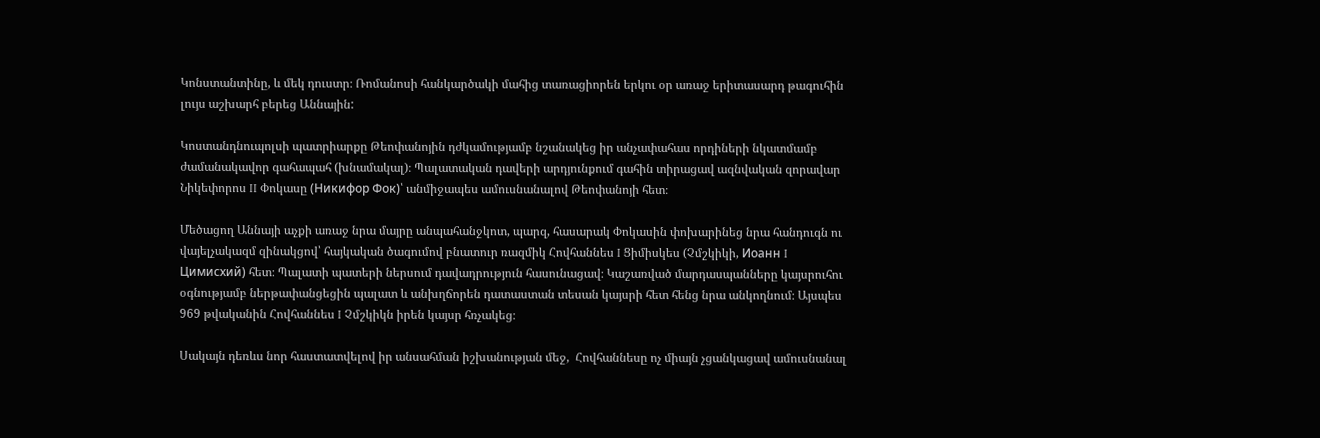Կոնստանտինը, և մեկ դուստր։ Ռոմանոսի հանկարծակի մահից տառացիորեն երկու օր առաջ երիտասարդ թագուհին լույս աշխարհ բերեց Աննային:

Կոստանդնուպոլսի պատրիարքը Թեոփանոյին դժկամությամբ նշանակեց իր անչափահաս որդիների նկատմամբ ժամանակավոր գահապահ (խնամակալ)։ Պալատական դավերի արդյունքում գահին տիրացավ ազնվական զորավար Նիկեփորոս II Փոկասը (Никифор Фок)՝ անմիջապես ամուսնանալով Թեոփանոյի հետ։

Մեծացող Աննայի աչքի առաջ նրա մայրը անպահանջկոտ, պարզ, հասարակ Փոկասին փոխարինեց նրա հանդուգն ու վայելչակազմ զինակցով՝ հայկական ծագումով բնատուր ռազմիկ Հովհաննես I Ցիմիսկես (Չմշկիկի, Иоанн I Цимисхий) հետ։ Պալատի պատերի ներսում դավադրություն հասունացավ։ Կաշառված մարդասպանները կայսրուհու օգնությամբ ներթափանցեցին պալատ և անխղճորեն դատաստան տեսան կայսրի հետ հենց նրա անկողնում։ Այսպես 969 թվականին Հովհաննես I Չմշկիկն իրեն կայսր հռչակեց։

Սակայն դեռևս նոր հաստատվելով իր անսահման իշխանության մեջ,  Հովհաննեսը ոչ միայն չցանկացավ ամուսնանալ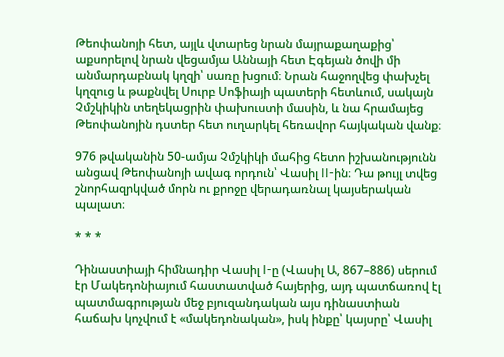Թեոփանոյի հետ, այլև վտարեց նրան մայրաքաղաքից՝ աքսորելով նրան վեցամյա Աննայի հետ Էգեյան ծովի մի անմարդաբնակ կղզի՝ սառը խցում։ Նրան հաջողվեց փախչել կղզուց և թաքնվել Սուրբ Սոֆիայի պատերի հետևում, սակայն Չմշկիկին տեղեկացրին փախուստի մասին, և նա հրամայեց Թեոփանոյին դստեր հետ ուղարկել հեռավոր հայկական վանք։

976 թվականին 50-ամյա Չմշկիկի մահից հետո իշխանությունն անցավ Թեոփանոյի ավագ որդուն՝ Վասիլ II-ին։ Դա թույլ տվեց շնորհազրկված մորն ու քրոջը վերադառնալ կայսերական պալատ։

* * *

Դինաստիայի հիմնադիր Վասիլ I-ը (Վասիլ Ա, 867–886) սերում էր Մակեդոնիայում հաստատված հայերից, այդ պատճառով էլ պատմագրության մեջ բյուզանդական այս դինաստիան հաճախ կոչվում է «մակեդոնական», իսկ ինքը՝ կայսրը՝ Վասիլ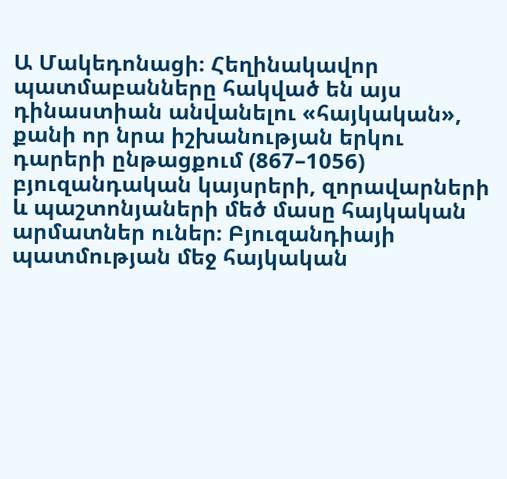Ա Մակեդոնացի։ Հեղինակավոր պատմաբանները հակված են այս դինաստիան անվանելու «հայկական», քանի որ նրա իշխանության երկու դարերի ընթացքում (867–1056) բյուզանդական կայսրերի, զորավարների և պաշտոնյաների մեծ մասը հայկական արմատներ ուներ։ Բյուզանդիայի պատմության մեջ հայկական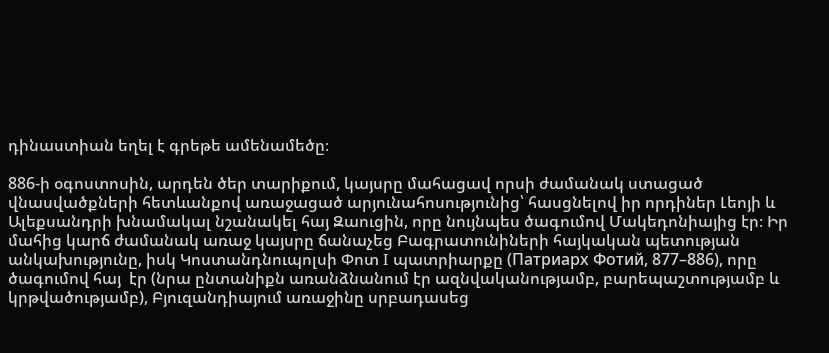դինաստիան եղել է գրեթե ամենամեծը։

886-ի օգոստոսին, արդեն ծեր տարիքում, կայսրը մահացավ որսի ժամանակ ստացած վնասվածքների հետևանքով առաջացած արյունահոսությունից՝ հասցնելով իր որդիներ Լեոյի և Ալեքսանդրի խնամակալ նշանակել հայ Զաուցին, որը նույնպես ծագումով Մակեդոնիայից էր։ Իր մահից կարճ ժամանակ առաջ կայսրը ճանաչեց Բագրատունիների հայկական պետության անկախությունը, իսկ Կոստանդնուպոլսի Փոտ I պատրիարքը (Патриарх Фотий, 877–886), որը ծագումով հայ  էր (նրա ընտանիքն առանձնանում էր ազնվականությամբ, բարեպաշտությամբ և կրթվածությամբ), Բյուզանդիայում առաջինը սրբադասեց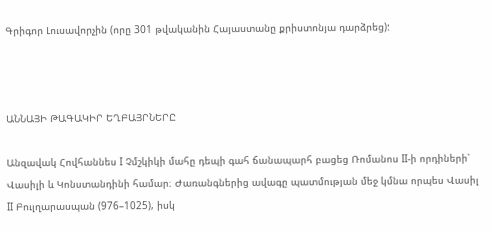Գրիգոր Լուսավորչին (որը 301 թվականին Հայաստանը քրիստոնյա դարձրեց):



ԱՆՆԱՅԻ ԹԱԳԱԿԻՐ ԵՂԲԱՅՐՆԵՐԸ

Անզավակ Հովհաննես I Չմշկիկի մահը դեպի գահ ճանապարհ բացեց Ռոմանոս II-ի որդիների՝ Վասիլի և Կոնստանդինի համար։ Ժառանգներից ավագը պատմության մեջ կմնա որպես Վասիլ II Բուլղարասպան (976–1025), իսկ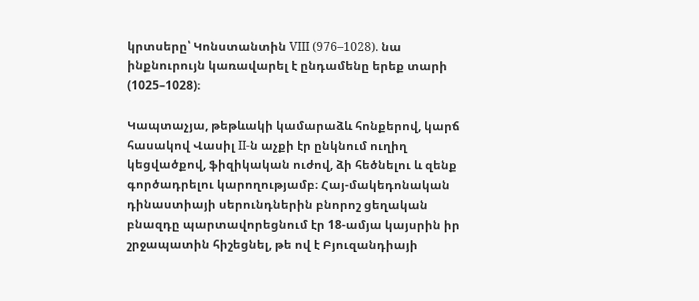կրտսերը՝ Կոնստանտին VIII (976–1028). նա ինքնուրույն կառավարել է ընդամենը երեք տարի (1025–1028)։

Կապտաչյա, թեթևակի կամարաձև հոնքերով, կարճ հասակով Վասիլ II-ն աչքի էր ընկնում ուղիղ կեցվածքով, ֆիզիկական ուժով, ձի հեծնելու և զենք գործադրելու կարողությամբ։ Հայ-մակեդոնական դինաստիայի սերունդներին բնորոշ ցեղական բնազդը պարտավորեցնում էր 18-ամյա կայսրին իր շրջապատին հիշեցնել, թե ով է Բյուզանդիայի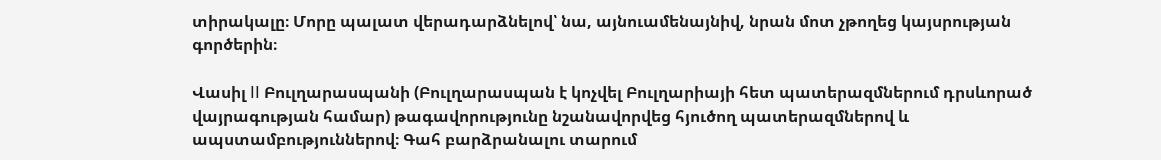տիրակալը։ Մորը պալատ վերադարձնելով՝ նա, այնուամենայնիվ, նրան մոտ չթողեց կայսրության գործերին։

Վասիլ II Բուլղարասպանի (Բուլղարասպան է կոչվել Բուլղարիայի հետ պատերազմներում դրսևորած վայրագության համար) թագավորությունը նշանավորվեց հյուծող պատերազմներով և ապստամբություններով։ Գահ բարձրանալու տարում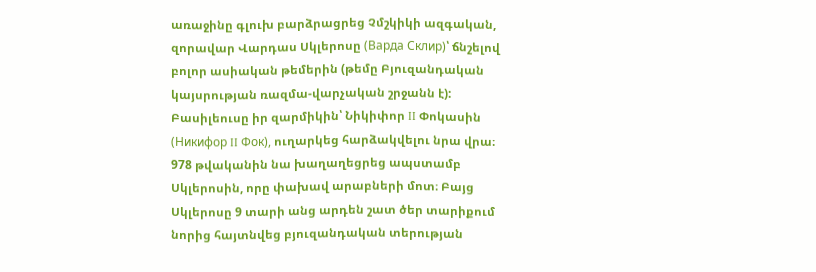առաջինը գլուխ բարձրացրեց Չմշկիկի ազգական, զորավար Վարդաս Սկլերոսը (Варда Склир)՝ ճնշելով բոլոր ասիական թեմերին (թեմը Բյուզանդական կայսրության ռազմա-վարչական շրջանն է): Բասիլեուսը իր զարմիկին՝ Նիկիփոր II Փոկասին (Никифор II Фок), ուղարկեց հարձակվելու նրա վրա։ 978 թվականին նա խաղաղեցրեց ապստամբ Սկլերոսին, որը փախավ արաբների մոտ։ Բայց Սկլերոսը 9 տարի անց արդեն շատ ծեր տարիքում նորից հայտնվեց բյուզանդական տերության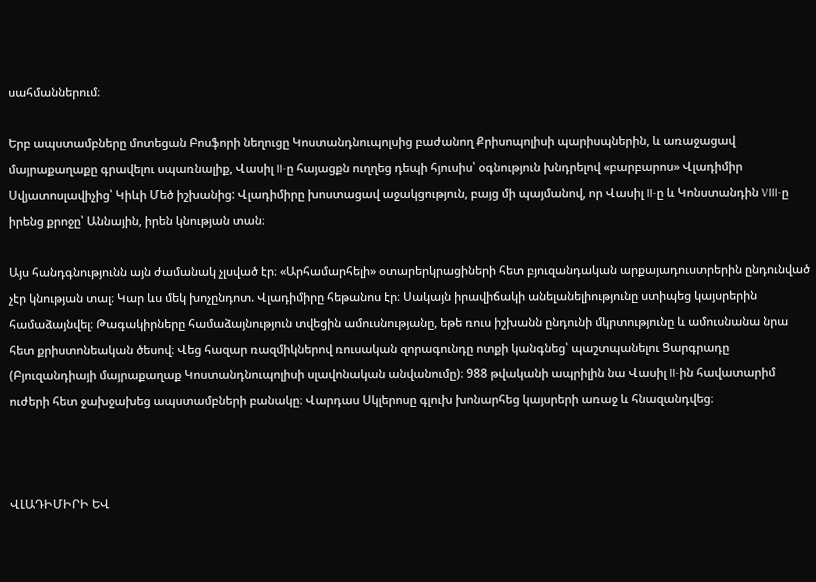սահմաններում։

Երբ ապստամբները մոտեցան Բոսֆորի նեղուցը Կոստանդնուպոլսից բաժանող Քրիսոպոլիսի պարիսպներին, և առաջացավ մայրաքաղաքը գրավելու սպառնալիք, Վասիլ II-ը հայացքն ուղղեց դեպի հյուսիս՝ օգնություն խնդրելով «բարբարոս» Վլադիմիր Սվյատոսլավիչից՝ Կիևի Մեծ իշխանից: Վլադիմիրը խոստացավ աջակցություն, բայց մի պայմանով, որ Վասիլ II-ը և Կոնստանդին VIII-ը իրենց քրոջը՝ Աննային, իրեն կնության տան։

Այս հանդգնությունն այն ժամանակ չլսված էր։ «Արհամարհելի» օտարերկրացիների հետ բյուզանդական արքայադուստրերին ընդունված չէր կնության տալ։ Կար ևս մեկ խոչընդոտ. Վլադիմիրը հեթանոս էր։ Սակայն իրավիճակի անելանելիությունը ստիպեց կայսրերին համաձայնվել։ Թագակիրները համաձայնություն տվեցին ամուսնությանը, եթե ռուս իշխանն ընդունի մկրտությունը և ամուսնանա նրա հետ քրիստոնեական ծեսով։ Վեց հազար ռազմիկներով ռուսական զորագունդը ոտքի կանգնեց՝ պաշտպանելու Ցարգրադը (Բյուզանդիայի մայրաքաղաք Կոստանդնուպոլիսի սլավոնական անվանումը)։ 988 թվականի ապրիլին նա Վասիլ II-ին հավատարիմ ուժերի հետ ջախջախեց ապստամբների բանակը։ Վարդաս Սկլերոսը գլուխ խոնարհեց կայսրերի առաջ և հնազանդվեց։



ՎԼԱԴԻՄԻՐԻ ԵՎ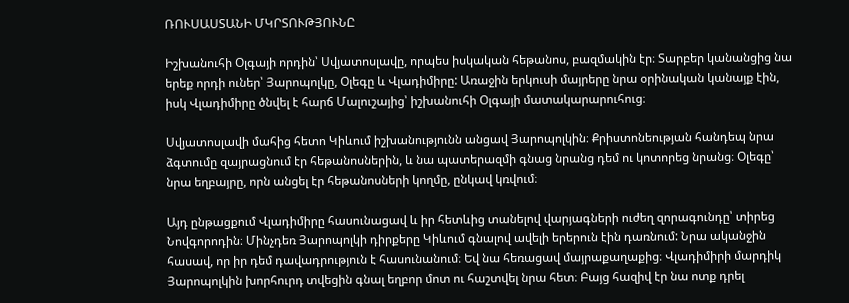ՌՈՒՍԱՍՏԱՆԻ ՄԿՐՏՈՒԹՅՈՒՆԸ

Իշխանուհի Օլգայի որդին՝ Սվյատոսլավը, որպես իսկական հեթանոս, բազմակին էր։ Տարբեր կանանցից նա երեք որդի ուներ՝ Յարոպոլկը, Օլեգը և Վլադիմիրը: Առաջին երկուսի մայրերը նրա օրինական կանայք էին, իսկ Վլադիմիրը ծնվել է հարճ Մալուշայից՝ իշխանուհի Օլգայի մատակարարուհուց։

Սվյատոսլավի մահից հետո Կիևում իշխանությունն անցավ Յարոպոլկին։ Քրիստոնեության հանդեպ նրա ձգտումը զայրացնում էր հեթանոսներին, և նա պատերազմի գնաց նրանց դեմ ու կոտորեց նրանց։ Օլեգը՝ նրա եղբայրը, որն անցել էր հեթանոսների կողմը, ընկավ կռվում։

Այդ ընթացքում Վլադիմիրը հասունացավ և իր հետևից տանելով վարյագների ուժեղ զորագունդը՝ տիրեց Նովգորոդին։ Մինչդեռ Յարոպոլկի դիրքերը Կիևում գնալով ավելի երերուն էին դառնում: Նրա ականջին հասավ, որ իր դեմ դավադրություն է հասունանում։ Եվ նա հեռացավ մայրաքաղաքից։ Վլադիմիրի մարդիկ Յարոպոլկին խորհուրդ տվեցին գնալ եղբոր մոտ ու հաշտվել նրա հետ։ Բայց հազիվ էր նա ոտք դրել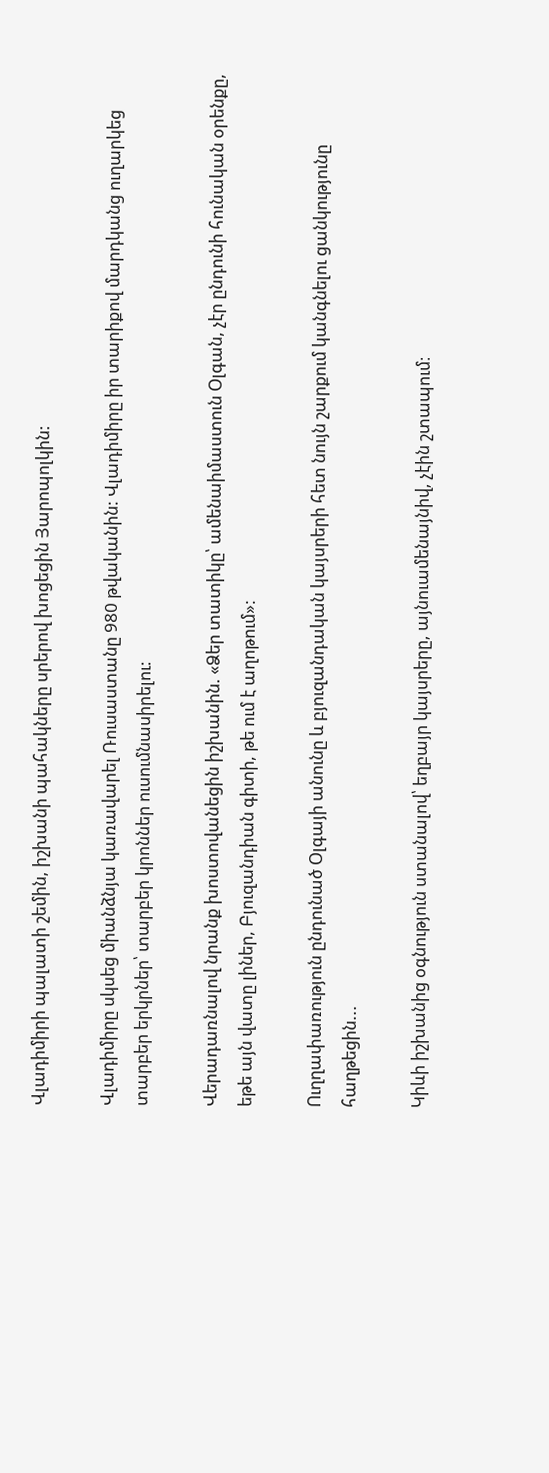Վլադիմիրի պալատի շեմին, իշխանի պահակները սրերով խոցեցին Յարոպոլկին:

Վլադիմիրը սկսեց միանձնյա կառավարել Ռուսաստանը 980 թվականին: Վլադիմիրը իր տարիքով մարդկանց ուղարկեց տարբեր երկրներ՝ տարբեր կրոններ ուսումնասիրելու:

Վերադառնալով նրանք խոստովանեցին իշխանին. «Ձեր տատիկը՝ ամենաիմաստուն Օլգան, չէր ընդունի հունական օրենքը, եթե այն վատը լիներ, Բյուզանդիան գիտի, թե ում է աղոթում»:

Ուղղափառություն ընդունած Օլգայի անունը և բյուզանդական կայսրերի հետ նույն շարքում կանգնելու ցանկությունը հաղթեցին...

Կիևի իշխանից օգնություն ստանալով՝ եղբայր կայսրերը, այնուամենայնիվ, չէին շտապում։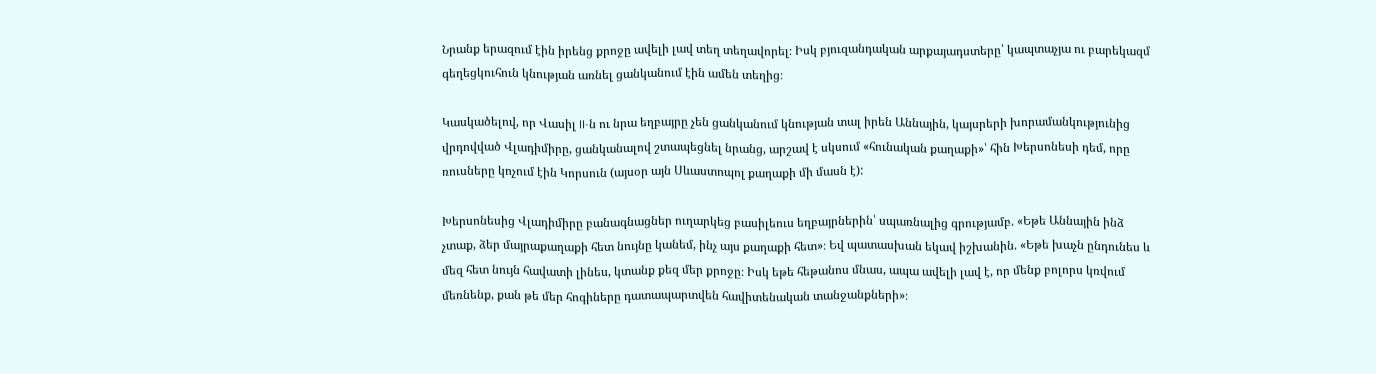Նրանք երազում էին իրենց քրոջը ավելի լավ տեղ տեղավորել։ Իսկ բյուզանդական արքայադստերը՝ կապտաչյա ու բարեկազմ գեղեցկուհուն կնության առնել ցանկանում էին ամեն տեղից։

Կասկածելով, որ Վասիլ II-ն ու նրա եղբայրը չեն ցանկանում կնության տալ իրեն Աննային, կայսրերի խորամանկությունից վրդովված Վլադիմիրը, ցանկանալով շտապեցնել նրանց, արշավ է սկսում «հունական քաղաքի»՝ հին Խերսոնեսի դեմ, որը ռուսները կոչում էին Կորսուն (այսօր այն Սևաստոպոլ քաղաքի մի մասն է):

Խերսոնեսից Վլադիմիրը բանագնացներ ուղարկեց բասիլեուս եղբայրներին՝ սպառնալից գրությամբ. «Եթե Աննային ինձ չտաք, ձեր մայրաքաղաքի հետ նույնը կանեմ, ինչ այս քաղաքի հետ»։ Եվ պատասխան եկավ իշխանին. «Եթե խաչն ընդունես և մեզ հետ նույն հավատի լինես, կտանք քեզ մեր քրոջը։ Իսկ եթե հեթանոս մնաս, ապա ավելի լավ է, որ մենք բոլորս կռվում մեռնենք, քան թե մեր հոգիները դատապարտվեն հավիտենական տանջանքների»։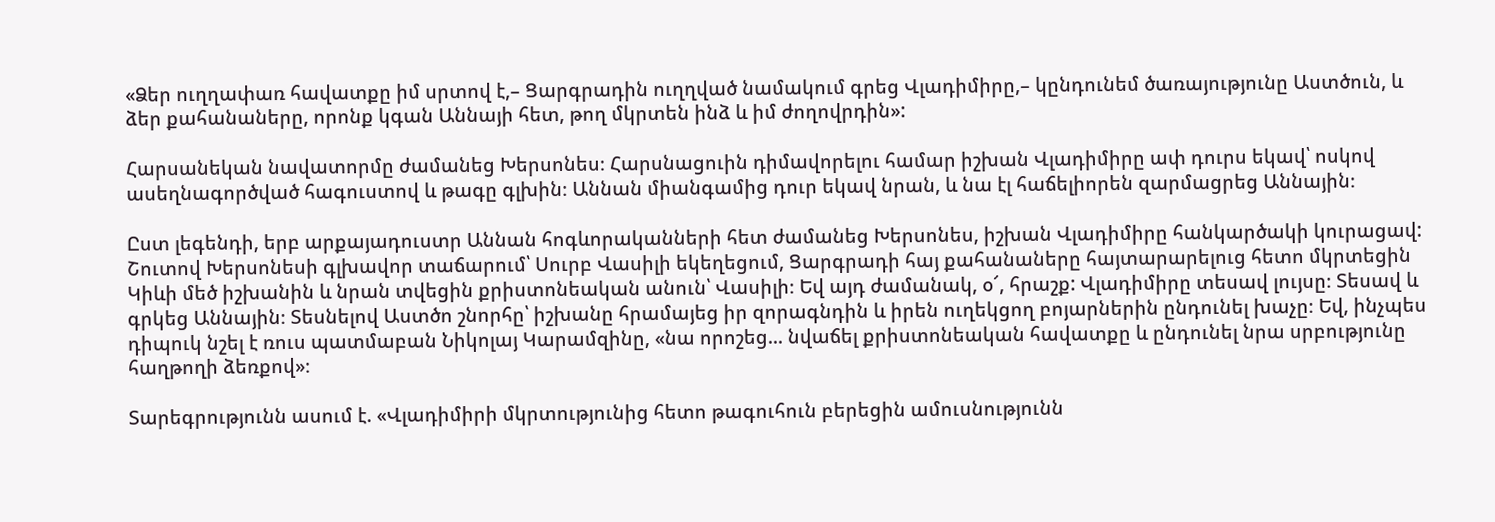«Ձեր ուղղափառ հավատքը իմ սրտով է,– Ցարգրադին ուղղված նամակում գրեց Վլադիմիրը,– կընդունեմ ծառայությունը Աստծուն, և ձեր քահանաները, որոնք կգան Աննայի հետ, թող մկրտեն ինձ և իմ ժողովրդին»:

Հարսանեկան նավատորմը ժամանեց Խերսոնես։ Հարսնացուին դիմավորելու համար իշխան Վլադիմիրը ափ դուրս եկավ՝ ոսկով ասեղնագործված հագուստով և թագը գլխին։ Աննան միանգամից դուր եկավ նրան, և նա էլ հաճելիորեն զարմացրեց Աննային։

Ըստ լեգենդի, երբ արքայադուստր Աննան հոգևորականների հետ ժամանեց Խերսոնես, իշխան Վլադիմիրը հանկարծակի կուրացավ: Շուտով Խերսոնեսի գլխավոր տաճարում՝ Սուրբ Վասիլի եկեղեցում, Ցարգրադի հայ քահանաները հայտարարելուց հետո մկրտեցին Կիևի մեծ իշխանին և նրան տվեցին քրիստոնեական անուն՝ Վասիլի։ Եվ այդ ժամանակ, օ՜, հրաշք: Վլադիմիրը տեսավ լույսը։ Տեսավ և գրկեց Աննային։ Տեսնելով Աստծո շնորհը՝ իշխանը հրամայեց իր զորագնդին և իրեն ուղեկցող բոյարներին ընդունել խաչը։ Եվ, ինչպես դիպուկ նշել է ռուս պատմաբան Նիկոլայ Կարամզինը, «նա որոշեց... նվաճել քրիստոնեական հավատքը և ընդունել նրա սրբությունը հաղթողի ձեռքով»։

Տարեգրությունն ասում է. «Վլադիմիրի մկրտությունից հետո թագուհուն բերեցին ամուսնությունն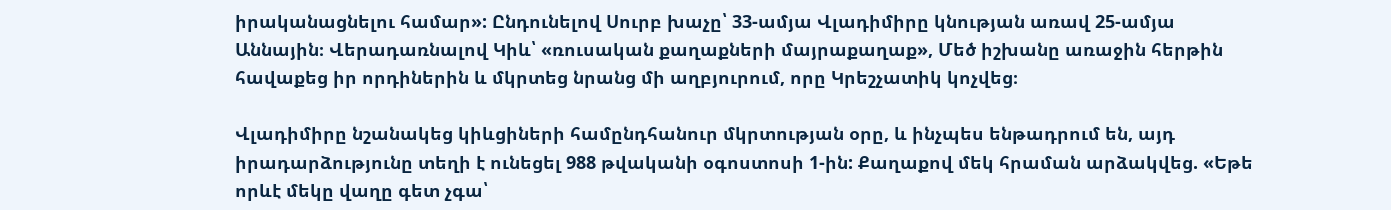իրականացնելու համար»: Ընդունելով Սուրբ խաչը՝ 33-ամյա Վլադիմիրը կնության առավ 25-ամյա Աննային։ Վերադառնալով Կիև՝ «ռուսական քաղաքների մայրաքաղաք», Մեծ իշխանը առաջին հերթին հավաքեց իր որդիներին և մկրտեց նրանց մի աղբյուրում, որը Կրեշչատիկ կոչվեց։

Վլադիմիրը նշանակեց կիևցիների համընդհանուր մկրտության օրը, և ինչպես ենթադրում են, այդ իրադարձությունը տեղի է ունեցել 988 թվականի օգոստոսի 1-ին: Քաղաքով մեկ հրաման արձակվեց. «Եթե որևէ մեկը վաղը գետ չգա՝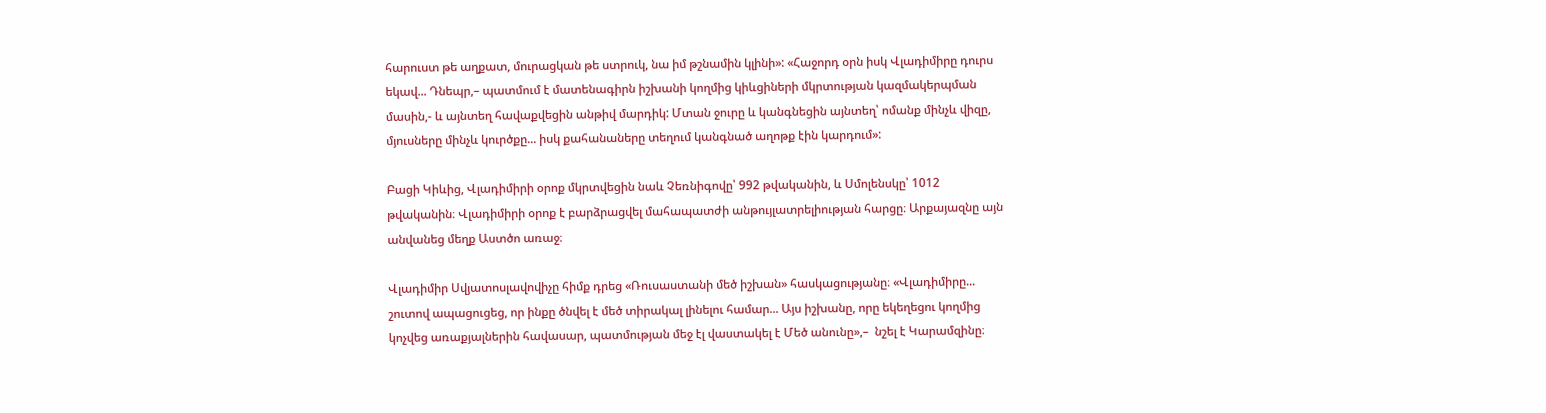հարուստ թե աղքատ, մուրացկան թե ստրուկ, նա իմ թշնամին կլինի»: «Հաջորդ օրն իսկ Վլադիմիրը դուրս եկավ... Դնեպր,– պատմում է մատենագիրն իշխանի կողմից կիևցիների մկրտության կազմակերպման մասին,- և այնտեղ հավաքվեցին անթիվ մարդիկ: Մտան ջուրը և կանգնեցին այնտեղ՝ ոմանք մինչև վիզը, մյուսները մինչև կուրծքը... իսկ քահանաները տեղում կանգնած աղոթք էին կարդում»:

Բացի Կիևից, Վլադիմիրի օրոք մկրտվեցին նաև Չեռնիգովը՝ 992 թվականին, և Սմոլենսկը՝ 1012 թվականին։ Վլադիմիրի օրոք է բարձրացվել մահապատժի անթույլատրելիության հարցը։ Արքայազնը այն անվանեց մեղք Աստծո առաջ։

Վլադիմիր Սվյատոսլավովիչը հիմք դրեց «Ռուսաստանի մեծ իշխան» հասկացությանը։ «Վլադիմիրը... շուտով ապացուցեց, որ ինքը ծնվել է մեծ տիրակալ լինելու համար... Այս իշխանը, որը եկեղեցու կողմից կոչվեց առաքյալներին հավասար, պատմության մեջ էլ վաստակել է Մեծ անունը»,–  նշել է Կարամզինը։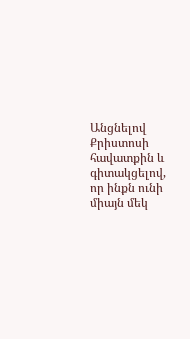Անցնելով Քրիստոսի հավատքին և գիտակցելով, որ ինքն ունի միայն մեկ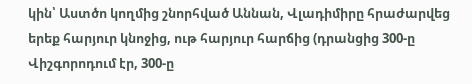կին՝ Աստծո կողմից շնորհված Աննան, Վլադիմիրը հրաժարվեց երեք հարյուր կնոջից, ութ հարյուր հարճից (դրանցից 300-ը Վիշգորոդում էր, 300-ը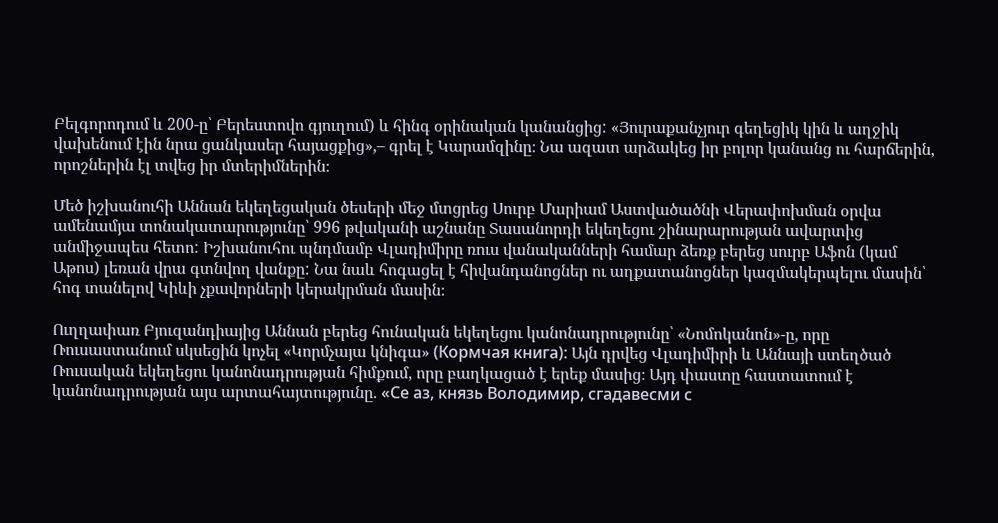Բելգորոդում և 200-ը՝ Բերեստովո գյուղում) և հինգ օրինական կանանցից: «Յուրաքանչյուր գեղեցիկ կին և աղջիկ վախենում էին նրա ցանկասեր հայացքից»,– գրել է Կարամզինը։ Նա ազատ արձակեց իր բոլոր կանանց ու հարճերին, որոշներին էլ տվեց իր մտերիմներին։

Մեծ իշխանուհի Աննան եկեղեցական ծեսերի մեջ մտցրեց Սուրբ Մարիամ Աստվածածնի Վերափոխման օրվա ամենամյա տոնակատարությունը՝ 996 թվականի աշնանը Տասանորդի եկեղեցու շինարարության ավարտից անմիջապես հետո: Իշխանուհու պնդմամբ Վլադիմիրը ռուս վանականների համար ձեռք բերեց սուրբ Աֆոն (կամ Աթոս) լեռան վրա գտնվող վանքը: Նա նաև հոգացել է հիվանդանոցներ ու աղքատանոցներ կազմակերպելու մասին՝ հոգ տանելով Կիևի չքավորների կերակրման մասին։

Ուղղափառ Բյուզանդիայից Աննան բերեց հունական եկեղեցու կանոնադրությունը՝ «Նոմոկանոն»-ը, որը Ռուսաստանում սկսեցին կոչել «Կորմչայա կնիգա» (Кормчая книга): Այն դրվեց Վլադիմիրի և Աննայի ստեղծած Ռուսական եկեղեցու կանոնադրության հիմքում, որը բաղկացած է երեք մասից։ Այդ փաստը հաստատում է կանոնադրության այս արտահայտությունը. «Се аз, князь Володимир, сгадавесми с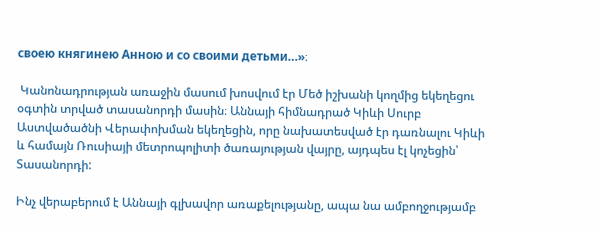своею княгинею Анною и со своими детьми…»։

 Կանոնադրության առաջին մասում խոսվում էր Մեծ իշխանի կողմից եկեղեցու օգտին տրված տասանորդի մասին։ Աննայի հիմնադրած Կիևի Սուրբ Աստվածածնի Վերափոխման եկեղեցին, որը նախատեսված էր դառնալու Կիևի և համայն Ռուսիայի մետրոպոլիտի ծառայության վայրը, այդպես էլ կոչեցին՝ Տասանորդի:

Ինչ վերաբերում է Աննայի գլխավոր առաքելությանը, ապա նա ամբողջությամբ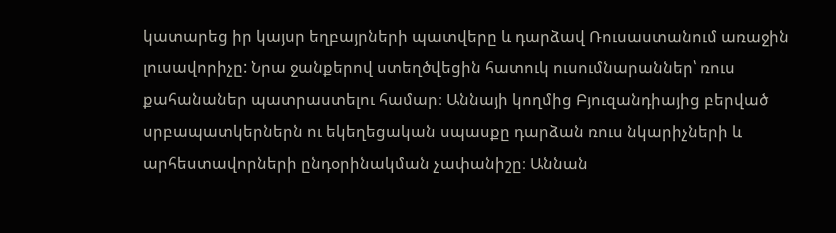կատարեց իր կայսր եղբայրների պատվերը և դարձավ Ռուսաստանում առաջին լուսավորիչը: Նրա ջանքերով ստեղծվեցին հատուկ ուսումնարաններ՝ ռուս քահանաներ պատրաստելու համար։ Աննայի կողմից Բյուզանդիայից բերված սրբապատկերներն ու եկեղեցական սպասքը դարձան ռուս նկարիչների և արհեստավորների ընդօրինակման չափանիշը։ Աննան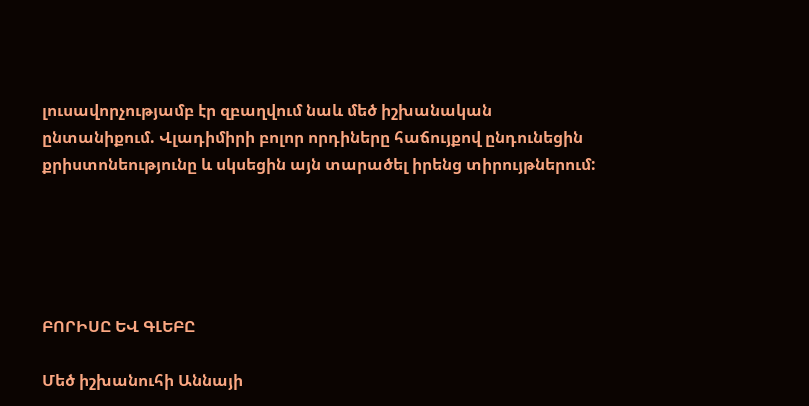լուսավորչությամբ էր զբաղվում նաև մեծ իշխանական ընտանիքում. Վլադիմիրի բոլոր որդիները հաճույքով ընդունեցին քրիստոնեությունը և սկսեցին այն տարածել իրենց տիրույթներում:





ԲՈՐԻՍԸ ԵՎ ԳԼԵԲԸ

Մեծ իշխանուհի Աննայի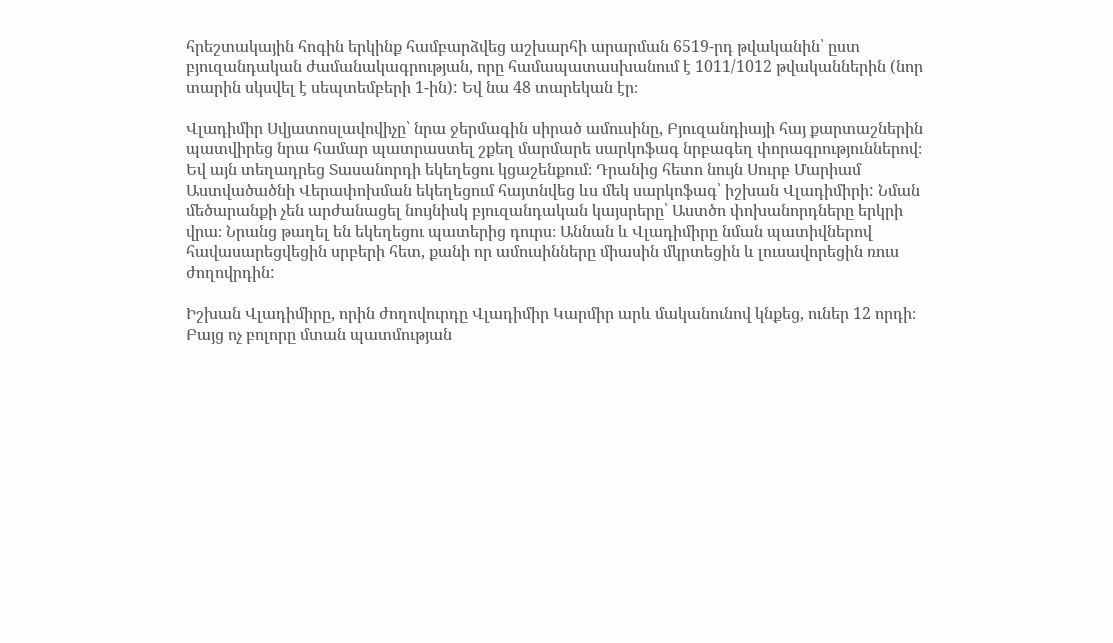հրեշտակային հոգին երկինք համբարձվեց աշխարհի արարման 6519-րդ թվականին՝ ըստ բյուզանդական ժամանակագրության, որը համապատասխանում է 1011/1012 թվականներին (նոր տարին սկսվել է սեպտեմբերի 1-ին): Եվ նա 48 տարեկան էր։

Վլադիմիր Սվյատոսլավովիչը՝ նրա ջերմագին սիրած ամուսինը, Բյուզանդիայի հայ քարտաշներին պատվիրեց նրա համար պատրաստել շքեղ մարմարե սարկոֆագ նրբագեղ փորագրություններով։ Եվ այն տեղադրեց Տասանորդի եկեղեցու կցաշենքում։ Դրանից հետո նույն Սուրբ Մարիամ Աստվածածնի Վերափոխման եկեղեցում հայտնվեց ևս մեկ սարկոֆագ՝ իշխան Վլադիմիրի: Նման մեծարանքի չեն արժանացել նույնիսկ բյուզանդական կայսրերը՝ Աստծո փոխանորդները երկրի վրա։ Նրանց թաղել են եկեղեցու պատերից դուրս։ Աննան և Վլադիմիրը նման պատիվներով հավասարեցվեցին սրբերի հետ, քանի որ ամուսինները միասին մկրտեցին և լուսավորեցին ռուս ժողովրդին:

Իշխան Վլադիմիրը, որին ժողովուրդը Վլադիմիր Կարմիր արև մականունով կնքեց, ուներ 12 որդի։ Բայց ոչ բոլորը մտան պատմության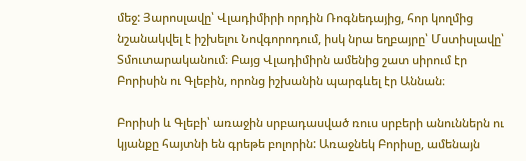մեջ: Յարոսլավը՝ Վլադիմիրի որդին Ռոգնեդայից, հոր կողմից նշանակվել է իշխելու Նովգորոդում, իսկ նրա եղբայրը՝ Մստիսլավը՝ Տմուտարականում։ Բայց Վլադիմիրն ամենից շատ սիրում էր Բորիսին ու Գլեբին, որոնց իշխանին պարգևել էր Աննան։

Բորիսի և Գլեբի՝ առաջին սրբադասված ռուս սրբերի անուններն ու կյանքը հայտնի են գրեթե բոլորին: Առաջնեկ Բորիսը, ամենայն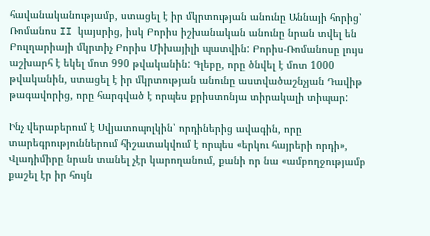հավանականությամբ, ստացել է իր մկրտության անունը Աննայի հորից՝ Ռոմանոս II կայսրից, իսկ Բորիս իշխանական անունը նրան տվել են Բուլղարիայի մկրտիչ Բորիս Միխայիլի պատվին: Բորիս-Ռոմանոսը լույս աշխարհ է եկել մոտ 990 թվականին: Գլեբը, որը ծնվել է մոտ 1000 թվականին, ստացել է իր մկրտության անունը աստվածաշնչյան Դավիթ թագավորից, որը հարգված է որպես քրիստոնյա տիրակալի տիպար:

Ինչ վերաբերում է Սվյատոպոլկին՝ որդիներից ավագին, որը տարեգրություններում հիշատակվում է որպես «երկու հայրերի որդի», Վլադիմիրը նրան տանել չէր կարողանում, քանի որ նա «ամբողջությամբ քաշել էր իր հույն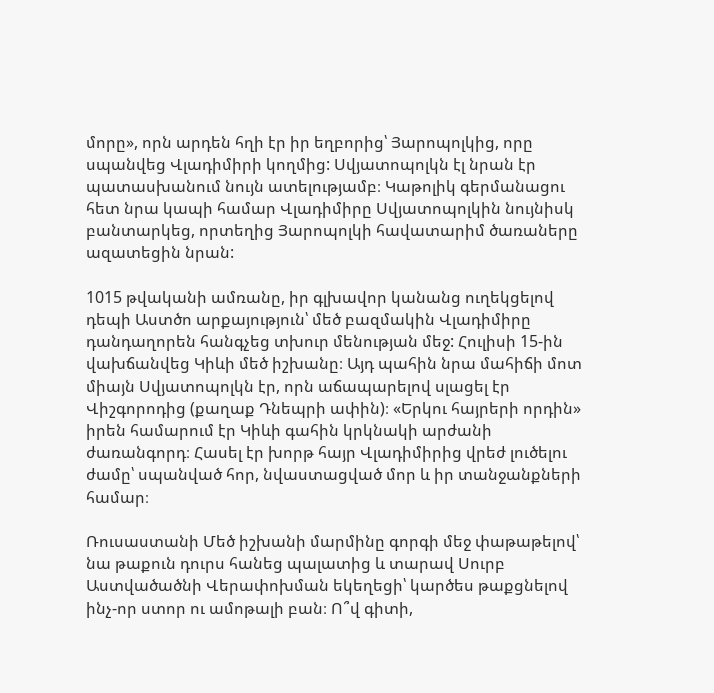մորը», որն արդեն հղի էր իր եղբորից՝ Յարոպոլկից, որը սպանվեց Վլադիմիրի կողմից: Սվյատոպոլկն էլ նրան էր պատասխանում նույն ատելությամբ։ Կաթոլիկ գերմանացու հետ նրա կապի համար Վլադիմիրը Սվյատոպոլկին նույնիսկ բանտարկեց, որտեղից Յարոպոլկի հավատարիմ ծառաները ազատեցին նրան:

1015 թվականի ամռանը, իր գլխավոր կանանց ուղեկցելով դեպի Աստծո արքայություն՝ մեծ բազմակին Վլադիմիրը դանդաղորեն հանգչեց տխուր մենության մեջ: Հուլիսի 15-ին վախճանվեց Կիևի մեծ իշխանը։ Այդ պահին նրա մահիճի մոտ միայն Սվյատոպոլկն էր, որն աճապարելով սլացել էր Վիշգորոդից (քաղաք Դնեպրի ափին)։ «Երկու հայրերի որդին» իրեն համարում էր Կիևի գահին կրկնակի արժանի ժառանգորդ։ Հասել էր խորթ հայր Վլադիմիրից վրեժ լուծելու ժամը՝ սպանված հոր, նվաստացված մոր և իր տանջանքների համար։

Ռուսաստանի Մեծ իշխանի մարմինը գորգի մեջ փաթաթելով՝ նա թաքուն դուրս հանեց պալատից և տարավ Սուրբ Աստվածածնի Վերափոխման եկեղեցի՝ կարծես թաքցնելով ինչ-որ ստոր ու ամոթալի բան։ Ո՞վ գիտի,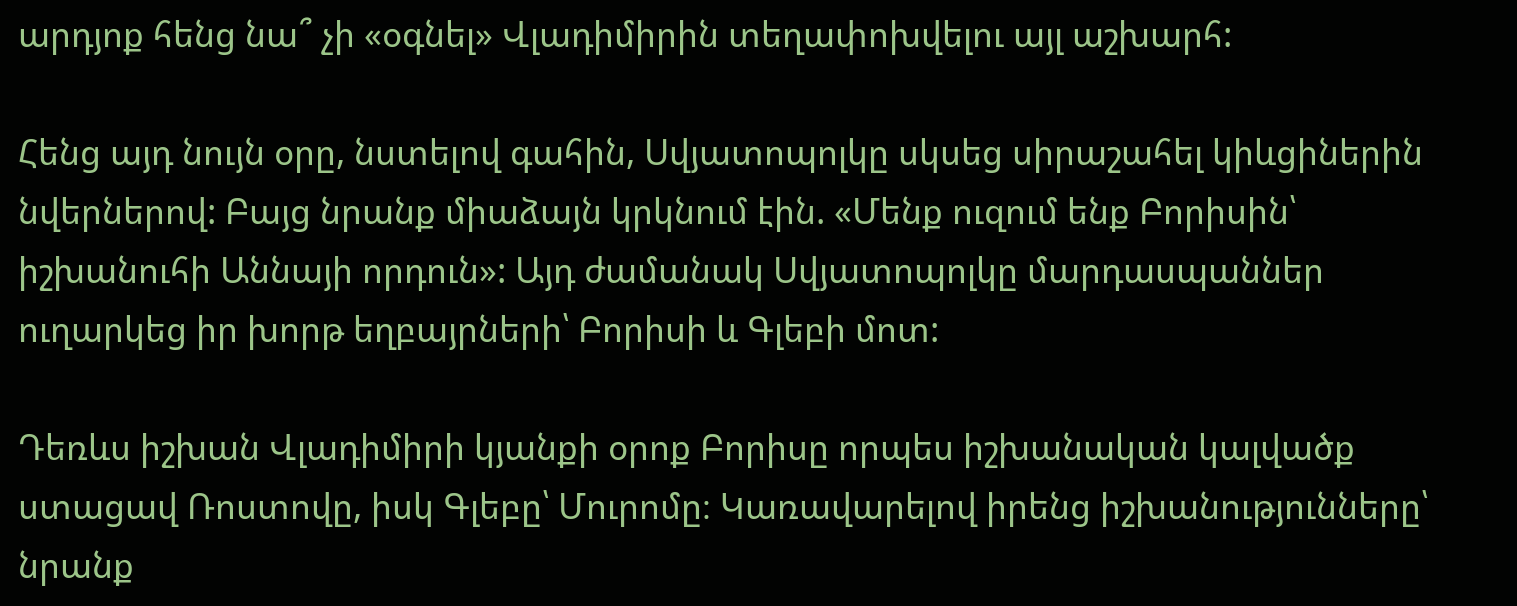արդյոք հենց նա՞ չի «օգնել» Վլադիմիրին տեղափոխվելու այլ աշխարհ:

Հենց այդ նույն օրը, նստելով գահին, Սվյատոպոլկը սկսեց սիրաշահել կիևցիներին նվերներով: Բայց նրանք միաձայն կրկնում էին. «Մենք ուզում ենք Բորիսին՝ իշխանուհի Աննայի որդուն»: Այդ ժամանակ Սվյատոպոլկը մարդասպաններ ուղարկեց իր խորթ եղբայրների՝ Բորիսի և Գլեբի մոտ:

Դեռևս իշխան Վլադիմիրի կյանքի օրոք Բորիսը որպես իշխանական կալվածք ստացավ Ռոստովը, իսկ Գլեբը՝ Մուրոմը։ Կառավարելով իրենց իշխանությունները՝ նրանք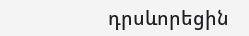դրսևորեցին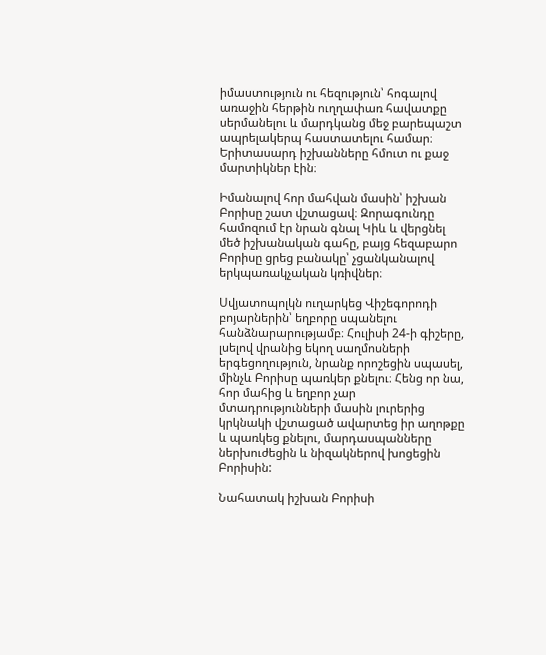իմաստություն ու հեզություն՝ հոգալով առաջին հերթին ուղղափառ հավատքը սերմանելու և մարդկանց մեջ բարեպաշտ ապրելակերպ հաստատելու համար։ Երիտասարդ իշխանները հմուտ ու քաջ մարտիկներ էին։

Իմանալով հոր մահվան մասին՝ իշխան Բորիսը շատ վշտացավ։ Զորագունդը համոզում էր նրան գնալ Կիև և վերցնել մեծ իշխանական գահը, բայց հեզաբարո Բորիսը ցրեց բանակը՝ չցանկանալով երկպառակչական կռիվներ։

Սվյատոպոլկն ուղարկեց Վիշեգորոդի բոյարներին՝ եղբորը սպանելու հանձնարարությամբ։ Հուլիսի 24-ի գիշերը, լսելով վրանից եկող սաղմոսների երգեցողություն, նրանք որոշեցին սպասել, մինչև Բորիսը պառկեր քնելու։ Հենց որ նա, հոր մահից և եղբոր չար մտադրությունների մասին լուրերից կրկնակի վշտացած ավարտեց իր աղոթքը և պառկեց քնելու, մարդասպանները ներխուժեցին և նիզակներով խոցեցին Բորիսին:

Նահատակ իշխան Բորիսի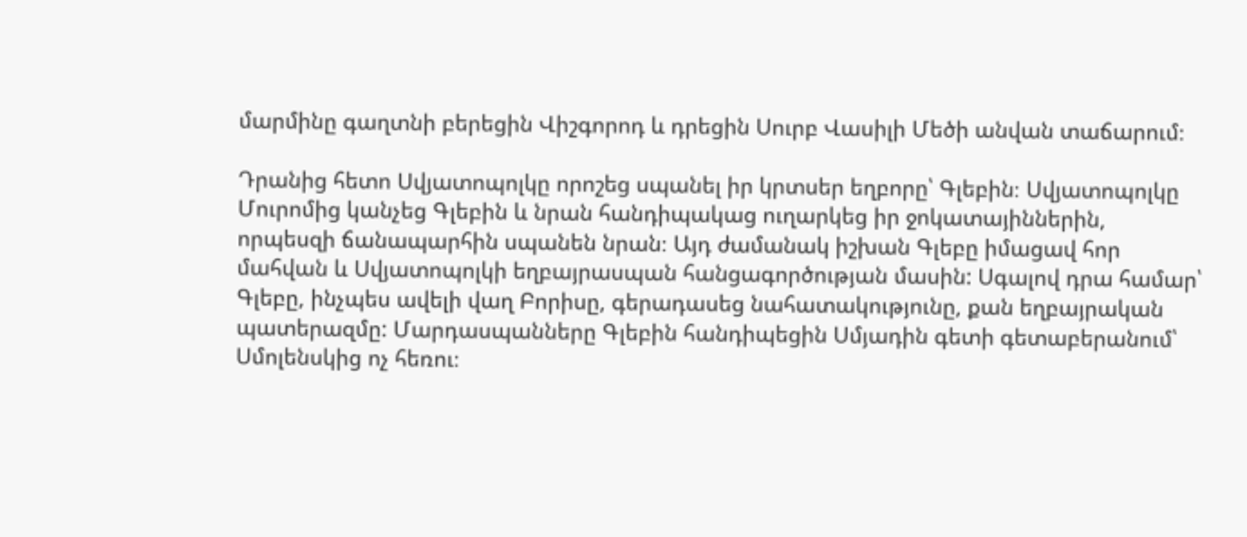մարմինը գաղտնի բերեցին Վիշգորոդ և դրեցին Սուրբ Վասիլի Մեծի անվան տաճարում։

Դրանից հետո Սվյատոպոլկը որոշեց սպանել իր կրտսեր եղբորը՝ Գլեբին։ Սվյատոպոլկը Մուրոմից կանչեց Գլեբին և նրան հանդիպակաց ուղարկեց իր ջոկատայիններին, որպեսզի ճանապարհին սպանեն նրան։ Այդ ժամանակ իշխան Գլեբը իմացավ հոր մահվան և Սվյատոպոլկի եղբայրասպան հանցագործության մասին: Սգալով դրա համար՝ Գլեբը, ինչպես ավելի վաղ Բորիսը, գերադասեց նահատակությունը, քան եղբայրական պատերազմը: Մարդասպանները Գլեբին հանդիպեցին Սմյադին գետի գետաբերանում՝ Սմոլենսկից ոչ հեռու։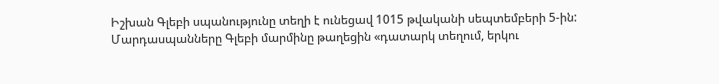Իշխան Գլեբի սպանությունը տեղի է ունեցավ 1015 թվականի սեպտեմբերի 5-ին: Մարդասպանները Գլեբի մարմինը թաղեցին «դատարկ տեղում, երկու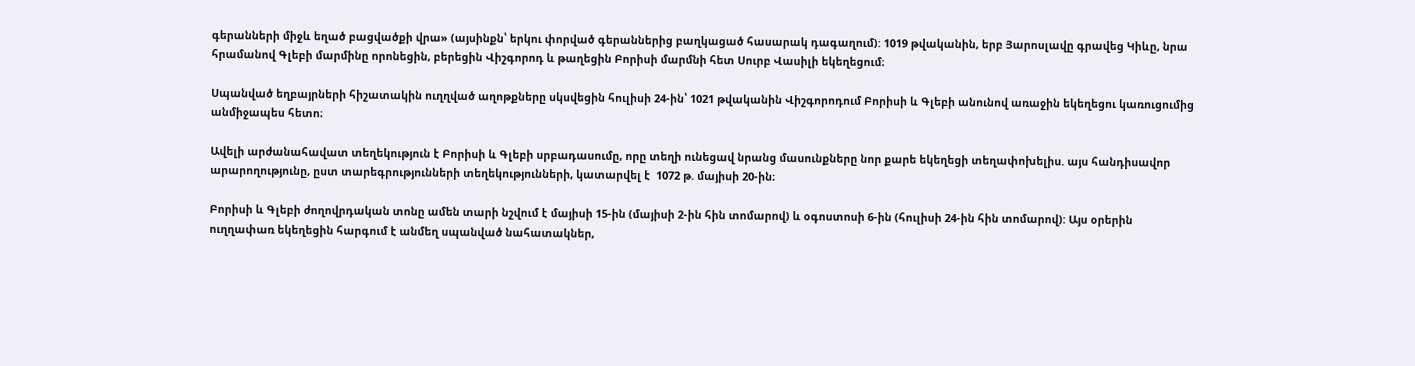գերանների միջև եղած բացվածքի վրա» (այսինքն՝ երկու փորված գերաններից բաղկացած հասարակ դագաղում): 1019 թվականին, երբ Յարոսլավը գրավեց Կիևը, նրա հրամանով Գլեբի մարմինը որոնեցին, բերեցին Վիշգորոդ և թաղեցին Բորիսի մարմնի հետ Սուրբ Վասիլի եկեղեցում։

Սպանված եղբայրների հիշատակին ուղղված աղոթքները սկսվեցին հուլիսի 24-ին՝ 1021 թվականին Վիշգորոդում Բորիսի և Գլեբի անունով առաջին եկեղեցու կառուցումից անմիջապես հետո։

Ավելի արժանահավատ տեղեկություն է Բորիսի և Գլեբի սրբադասումը, որը տեղի ունեցավ նրանց մասունքները նոր քարե եկեղեցի տեղափոխելիս. այս հանդիսավոր արարողությունը, ըստ տարեգրությունների տեղեկությունների, կատարվել է  1072 թ. մայիսի 20-ին։

Բորիսի և Գլեբի ժողովրդական տոնը ամեն տարի նշվում է մայիսի 15-ին (մայիսի 2-ին հին տոմարով) և օգոստոսի 6-ին (հուլիսի 24-ին հին տոմարով): Այս օրերին ուղղափառ եկեղեցին հարգում է անմեղ սպանված նահատակներ,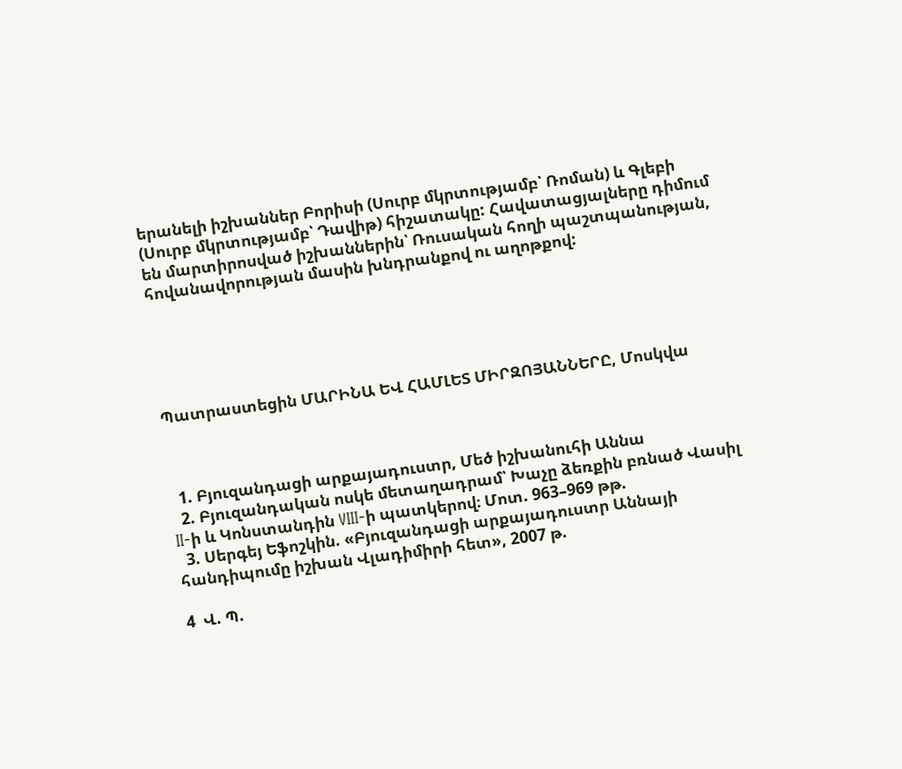երանելի իշխաններ Բորիսի (Սուրբ մկրտությամբ՝ Ռոման) և Գլեբի (Սուրբ մկրտությամբ՝ Դավիթ) հիշատակը: Հավատացյալները դիմում են մարտիրոսված իշխաններին՝ Ռուսական հողի պաշտպանության, հովանավորության մասին խնդրանքով ու աղոթքով:





Պատրաստեցին ՄԱՐԻՆԱ ԵՎ ՀԱՄԼԵՏ ՄԻՐԶՈՅԱՆՆԵՐԸ, Մոսկվա



  1. Բյուզանդացի արքայադուստր, Մեծ իշխանուհի Աննա
  2. Բյուզանդական ոսկե մետաղադրամ՝ Խաչը ձեռքին բռնած Վասիլ II-ի և Կոնստանդին VIII-ի պատկերով։ Մոտ. 963–969 թթ.
  3. Սերգեյ Եֆոշկին. «Բյուզանդացի արքայադուստր Աննայի հանդիպումը իշխան Վլադիմիրի հետ», 2007 թ.

4  Վ. Պ.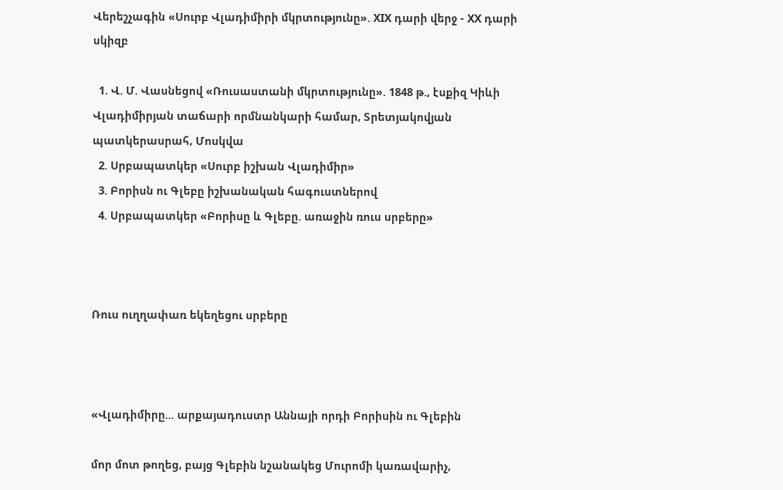Վերեշչագին «Սուրբ Վլադիմիրի մկրտությունը». XIX դարի վերջ - XX դարի սկիզբ

  1. Վ. Մ. Վասնեցով «Ռուսաստանի մկրտությունը». 1848 թ., էսքիզ Կիևի Վլադիմիրյան տաճարի որմնանկարի համար, Տրետյակովյան պատկերասրահ, Մոսկվա
  2. Սրբապատկեր «Սուրբ իշխան Վլադիմիր»
  3. Բորիսն ու Գլեբը իշխանական հագուստներով
  4. Սրբապատկեր «Բորիսը և Գլեբը. առաջին ռուս սրբերը»



Ռուս ուղղափառ եկեղեցու սրբերը



«Վլադիմիրը... արքայադուստր Աննայի որդի Բորիսին ու Գլեբին

մոր մոտ թողեց, բայց Գլեբին նշանակեց Մուրոմի կառավարիչ,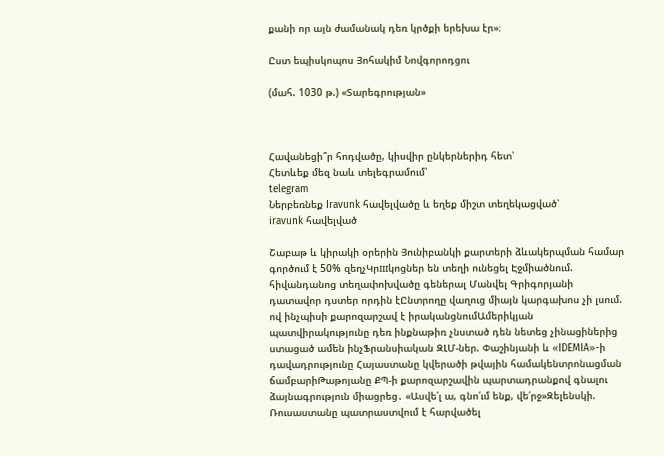քանի որ այն ժամանակ դեռ կրծքի երեխա էր»։

Ըստ եպիսկոպոս Յոհակիմ Նովգորոդցու

(մահ. 1030 թ.) «Տարեգրության»



Հավանեցի՞ր հոդվածը, կիսվիր ընկերներիդ հետ՝
Հետևեք մեզ նաև տելեգրամում՝
telegram
Ներբեռնեք Iravunk հավելվածը և եղեք միշտ տեղեկացված՝
iravunk հավելված

Շաբաթ և կիրակի օրերին Յունիբանկի քարտերի ձևակերպման համար գործում է 50% զեղչԿրшկոցներ են տեղի ունեցել Էջմիածնում. հիվանդանոց տեղափոխվածը գեներալ Մանվել Գրիգորյանի դատավոր դստեր որդին էԸնտրողը վաղուց միայն կարգախոս չի լսում. ով ինչպիսի քարոզարշավ է իրականցնումԱմերիկյան պատվիրակությունը դեռ ինքնաթիռ չնստած դեն նետեց չինացիներից ստացած ամեն ինչՖրանսիական ԶԼՄ-ներ. Փաշինյանի և «IDEMIA»-ի դավադրությունը Հայաստանը կվերածի թվային համակենտրոնացման ճամբարիԹաթոյանը ՔՊ-ի քարոզարշավին պարտադրանքով գնալու ձայնագրություն միացրեց․ «Ասվե՛լ ա, գնո՛ւմ ենք, վե՛րջ»Զելենսկի. Ռուսաստանը պատրաստվում է հարվածել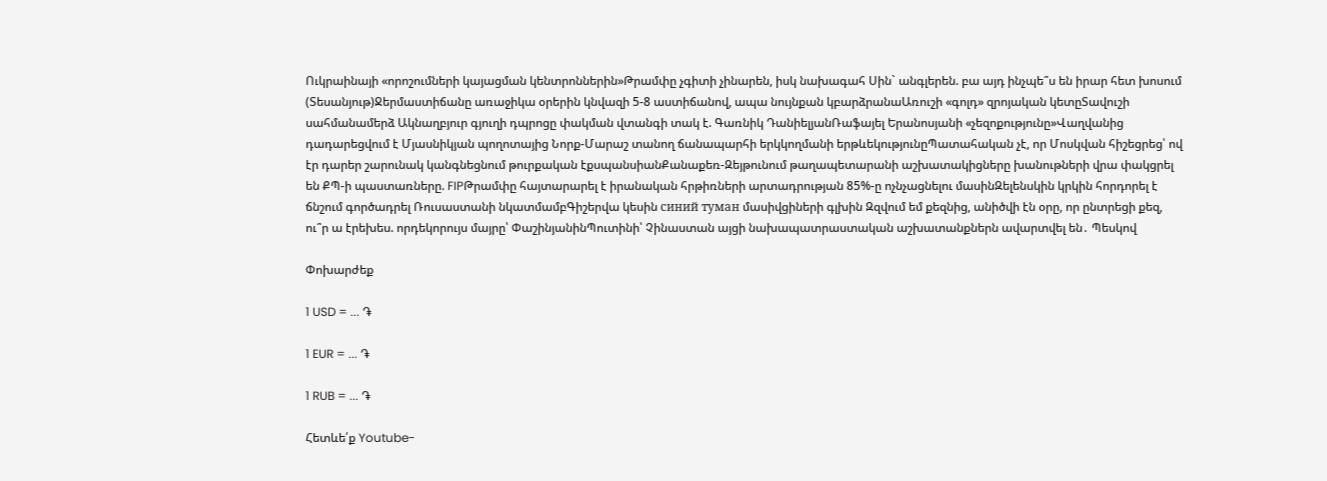Ուկրաինայի «որոշումների կայացման կենտրոններին»Թրամփը չգիտի չինարեն, իսկ նախագահ Սին` անգլերեն. բա այդ ինչպե՞ս են իրար հետ խոսում (Տեսանյութ)Ջերմաստիճանը առաջիկա օրերին կնվազի 5-8 աստիճանով, ապա նույնքան կբարձրանաԱռուշի «գոլդ» զրոյական կետըՏավուշի սահմանամերձ Ակնաղբյուր գյուղի դպրոցը փակման վտանգի տակ է. Գառնիկ ԴանիելյանՌաֆայել Երանոսյանի «չեզոքությունը»Վաղվանից դադարեցվում է Մյասնիկյան պողոտայից Նորք-Մարաշ տանող ճանապարհի երկկողմանի երթևեկությունըՊատահական չէ, որ Մոսկվան հիշեցրեց՝ ով էր դարեր շարունակ կանգնեցնում թուրքական էքսպանսիանՔանաքեռ-Զեյթունում թաղապետարանի աշխատակիցները խանութների վրա փակցրել են ՔՊ-ի պաստառները. FIPԹրամփը հայտարարել է իրանական հրթիռների արտադրության 85%-ը ոչնչացնելու մասինԶելենսկին կրկին հորդորել է ճնշում գործադրել Ռուսաստանի նկատմամբԳիշերվա կեսին синий туман մասիվցիների գլխին Զզվում եմ քեզնից, անիծվի էն օրը, որ ընտրեցի քեզ, ու՞ր ա էրեխես. որդեկորույս մայրը՝ ՓաշինյանինՊուտինի՝ Չինաստան այցի նախապատրաստական աշխատանքներն ավարտվել են․ Պեսկով

Փոխարժեք

1 USD = ... ֏

1 EUR = ... ֏

1 RUB = ... ֏

Հետևե՛ք Youtube-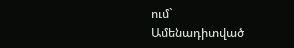ում`
Ամենադիտված